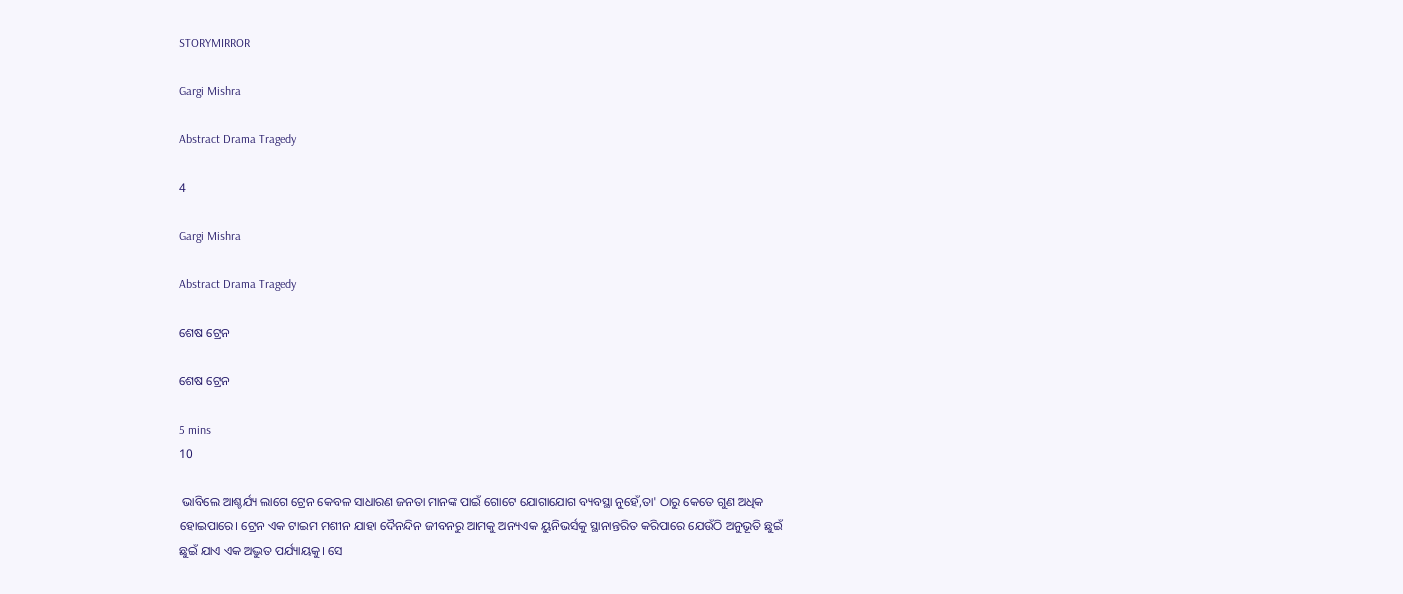STORYMIRROR

Gargi Mishra

Abstract Drama Tragedy

4

Gargi Mishra

Abstract Drama Tragedy

ଶେଷ ଟ୍ରେନ

ଶେଷ ଟ୍ରେନ

5 mins
10

 ଭାବିଲେ ଆଶ୍ଚର୍ଯ୍ୟ ଲାଗେ ଟ୍ରେନ କେବଳ ସାଧାରଣ ଜନତା ମାନଙ୍କ ପାଇଁ ଗୋଟେ ଯୋଗାଯୋଗ ବ୍ୟବସ୍ଥା ନୁହେଁ,ତା' ଠାରୁ କେତେ ଗୁଣ ଅଧିକ ହୋଇପାରେ। ଟ୍ରେନ ଏକ ଟାଇମ ମଶୀନ ଯାହା ଦୈନନ୍ଦିନ ଜୀବନରୁ ଆମକୁ ଅନ୍ୟଏକ ୟୁନିଭର୍ସକୁ ସ୍ଥାନାନ୍ତରିତ କରିପାରେ ଯେଉଁଠି ଅନୁଭୂତି ଛୁଇଁ ଛୁଇଁ ଯାଏ ଏକ ଅଦ୍ଭୁତ ପର୍ଯ୍ୟାୟକୁ। ସେ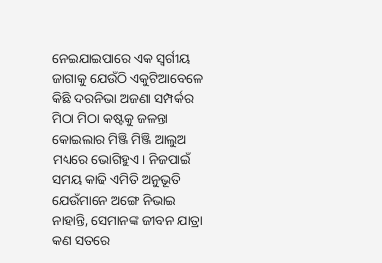ନେଇଯାଇପାରେ ଏକ ସ୍ବର୍ଗୀୟ ଜାଗାକୁ ଯେଉଁଠି ଏକୁଟିଆବେଳେ କିଛି ଦରନିଭା ଅଜଣା ସମ୍ପର୍କର ମିଠା ମିଠା କଷ୍ଟକୁ ଜଳନ୍ତା କୋଇଲାର ମିଞ୍ଜି ମିଞ୍ଜି ଆଲୁଅ ମଧ୍ୟରେ ଭୋଗିହୁଏ। ନିଜପାଇଁ ସମୟ କାଢି ଏମିତି ଅନୁଭୂତି ଯେଉଁମାନେ ଅଙ୍ଗେ ନିଭାଇ ନାହାନ୍ତି, ସେମାନଙ୍କ ଜୀବନ ଯାତ୍ରା କଣ ସତରେ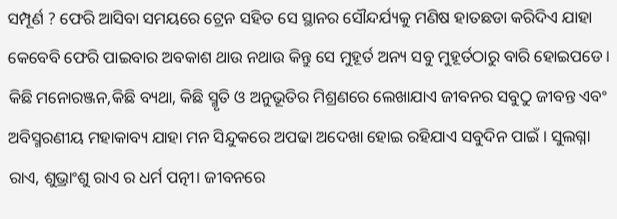ସମ୍ପୂର୍ଣ ? ଫେରି ଆସିବା ସମୟରେ ଟ୍ରେନ ସହିତ ସେ ସ୍ଥାନର ସୌନ୍ଦର୍ଯ୍ୟକୁ ମଣିଷ ହାତଛଡା କରିଦିଏ ଯାହା କେବେବି ଫେରି ପାଇବାର ଅବକାଶ ଥାଉ ନଥାଉ କିନ୍ତୁ ସେ ମୁହୂର୍ତ ଅନ୍ୟ ସବୁ ମୁହୂର୍ତଠାରୁ ବାରି ହୋଇପଡେ। କିଛି ମନୋରଞ୍ଜନ,କିଛି ବ୍ୟଥା, କିଛି ସ୍ମୃତି ଓ ଅନୁଭୂତିର ମିଶ୍ରଣରେ ଲେଖାଯାଏ ଜୀବନର ସବୁଠୁ ଜୀବନ୍ତ ଏବଂ ଅବିସ୍ମରଣୀୟ ମହାକାବ୍ୟ ଯାହା ମନ ସିନ୍ଦୁକରେ ଅପଢା ଅଦେଖା ହୋଇ ରହିଯାଏ ସବୁଦିନ ପାଇଁ । ସୁଲଗ୍ନା ରାଏ, ଶୁଭ୍ରାଂଶୁ ରାଏ ର ଧର୍ମ ପତ୍ନୀ। ଜୀବନରେ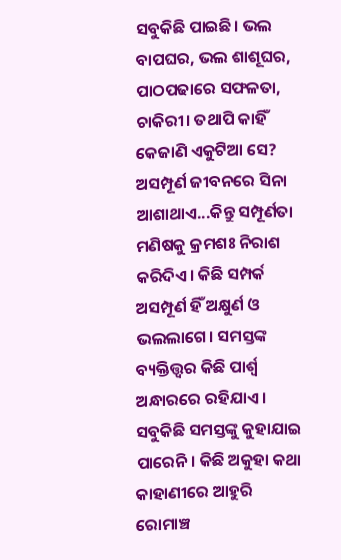ସବୁକିଛି ପାଇଛି। ଭଲ ବାପଘର, ଭଲ ଶାଶୂଘର, ପାଠପଢାରେ ସଫଳତା, ଚାକିରୀ। ତଥାପି କାହିଁ କେଜାଣି ଏକୁଟିଆ ସେ? ଅସମ୍ପୂର୍ଣ ଜୀବନରେ ସିନା ଆଶାଥାଏ...କିନ୍ତୁ ସମ୍ପୂର୍ଣତା ମଣିଷକୁ କ୍ରମଶଃ ନିରାଶ କରିଦିଏ। କିଛି ସମ୍ପର୍କ ଅସମ୍ପୂର୍ଣ ହିଁ ଅକ୍ଷୁର୍ଣ ଓ ଭଲଲାଗେ। ସମସ୍ତଙ୍କ ବ୍ୟକ୍ତିତ୍ତ୍ୱର କିଛି ପାର୍ଶ୍ୱ ଅନ୍ଧାରରେ ରହିଯାଏ। ସବୁକିଛି ସମସ୍ତଙ୍କୁ କୁହାଯାଇ ପାରେନି। କିଛି ଅକୁହା କଥା କାହାଣୀରେ ଆହୁରି ରୋମାଞ୍ଚ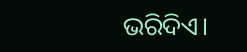ଭରିଦିଏ।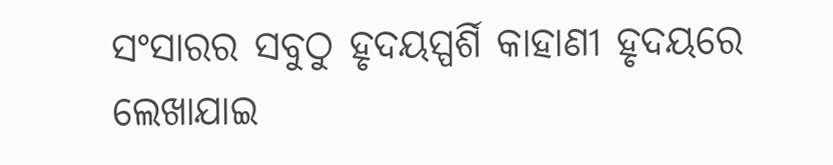ସଂସାରର ସବୁଠୁ ହୃଦୟସ୍ପର୍ଶି କାହାଣୀ ହୃଦୟରେ ଲେଖାଯାଇ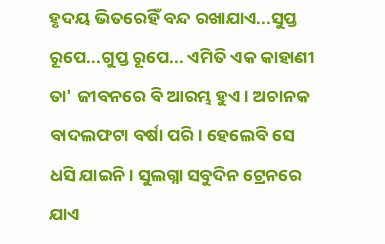ହୃଦୟ ଭିତରେହିଁ ବନ୍ଦ ରଖାଯାଏ...ସୁପ୍ତ ରୂପେ...ଗୁପ୍ତ ରୂପେ... ଏମିତି ଏକ କାହାଣୀ ତା' ଜୀବନରେ ବି ଆରମ୍ଭ ହୁଏ। ଅଚାନକ ବାଦଲଫଟା ବର୍ଷା ପରି। ହେଲେବି ସେ ଧସି ଯାଇନି। ସୁଲଗ୍ନା ସବୁଦିନ ଟ୍ରେନରେ ଯାଏ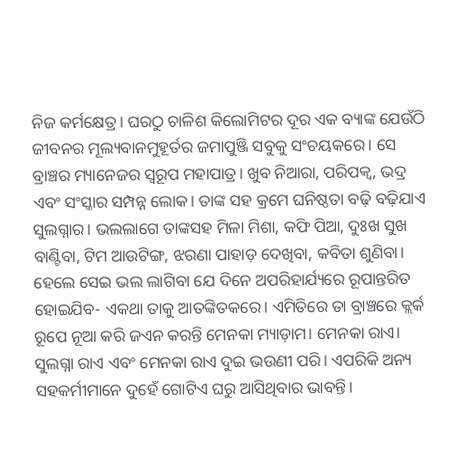ନିଜ କର୍ମକ୍ଷେତ୍ର। ଘରଠୁ ଚାଳିଶ କିଲୋମିଟର ଦୂର ଏକ ବ୍ୟାଙ୍କ ଯେଉଁଠି ଜୀବନର ମୂଲ୍ୟବାନମୁହୂର୍ତର ଜମାପୁଞ୍ଜି ସବୁକୁ ସଂଚୟକରେ। ସେ ବ୍ରାଞ୍ଚର ମ୍ୟାନେଜର ସ୍ୱରୂପ ମହାପାତ୍ର। ଖୁବ ନିଆରା, ପରିପକ୍ୱ, ଭଦ୍ର ଏବଂ ସଂସ୍କାର ସମ୍ପନ୍ନ ଲୋକ। ତାଙ୍କ ସହ କ୍ରମେ ଘନିଷ୍ଠତା ବଢ଼ି ବଢ଼ିଯାଏ ସୁଲଗ୍ନାର। ଭଲଲାଗେ ତାଙ୍କସହ ମିଳା ମିଶା, କଫି ପିଆ, ଦୁଃଖ ସୁଖ ବାଣ୍ଟିବା, ଟିମ ଆଉଟିଙ୍ଗ, ଝରଣା ପାହାଡ଼ ଦେଖିବା, କବିତା ଶୁଣିବା। ହେଲେ ସେଇ ଭଲ ଲାଗିବା ଯେ ଦିନେ ଅପରିହାର୍ଯ୍ୟରେ ରୂପାନ୍ତରିତ ହୋଇଯିବ- ଏକଥା ତାକୁ ଆତଙ୍କିତକରେ। ଏମିତିରେ ତା ବ୍ରାଞ୍ଚରେ କ୍ଲର୍କ ରୂପେ ନୂଆ କରି ଜଏନ କରନ୍ତି ମେନକା ମ୍ୟାଡ଼ାମ। ମେନକା ରାଏ। ସୁଲଗ୍ନା ରାଏ ଏବଂ ମେନକା ରାଏ ଦୁଇ ଭଉଣୀ ପରି। ଏପରିକି ଅନ୍ୟ ସହକର୍ମୀମାନେ ଦୁହେଁ ଗୋଟିଏ ଘରୁ ଆସିଥିବାର ଭାବନ୍ତି।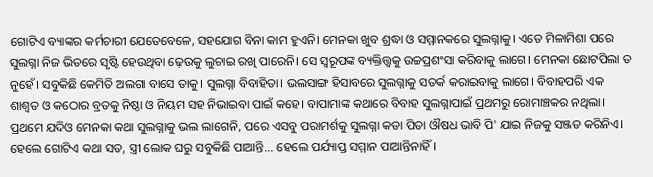ଗୋଟିଏ ବ୍ୟାଙ୍କର କର୍ମଚାରୀ ଯେତେବେଳେ, ସହଯୋଗ ବିନା କାମ ହୁଏନି। ମେନକା ଖୁବ ଶ୍ରଦ୍ଧା ଓ ସମ୍ମାନକରେ ସୁଲଗ୍ନାକୁ। ଏତେ ମିଳାମିଶା ପରେ ସୁଲଗ୍ନା ନିଜ ଭିତରେ ସୃଷ୍ଟି ହେଉଥିବା ଢ଼େଉକୁ ଲୁଚାଇ ରଖି ପାରେନି। ସେ ସ୍ୱରୂପଙ୍କ ବ୍ୟକ୍ତିତ୍ତ୍ୱକୁ ଉଚ୍ଚପ୍ରଶଂସା କରିବାକୁ ଲାଗେ। ମେନକା ଛୋଟପିଲା ତ ନୁହେଁ। ସବୁକିଛି କେମିତି ଅଲଗା ବାସେ ତାକୁ। ସୁଲଗ୍ନା ବିବାହିତା। ଭଲସାଙ୍ଗ ହିସାବରେ ସୁଲଗ୍ନାକୁ ସତର୍କ କରାଇବାକୁ ଲାଗେ। ବିବାହପରି ଏକ ଶାଶ୍ୱତ ଓ କଠୋର ବ୍ରତକୁ ନିଷ୍ଠା ଓ ନିୟମ ସହ ନିଭାଇବା ପାଇଁ କହେ। ବାପାମାଙ୍କ କଥାରେ ବିବାହ ସୁଲଗ୍ନାପାଇଁ ପ୍ରଥମରୁ ରୋମାଞ୍ଚକର ନଥିଲା। ପ୍ରଥମେ ଯଦିଓ ମେନକା କଥା ସୁଲଗ୍ନାକୁ ଭଲ ଲାଗେନି, ପରେ ଏସବୁ ପରାମର୍ଶକୁ ସୁଲଗ୍ନା କଡା ପିତା ଔଷଧ ଭାବି ପି' ଯାଇ ନିଜକୁ ସଞ୍ଜତ କରିନିଏ। ହେଲେ ଗୋଟିଏ କଥା ସତ, ସ୍ତ୍ରୀ ଲୋକ ଘରୁ ସବୁକିଛି ପାଆନ୍ତି... ହେଲେ ପର୍ଯ୍ୟାପ୍ତ ସମ୍ମାନ ପାଆନ୍ତିନାହିଁ।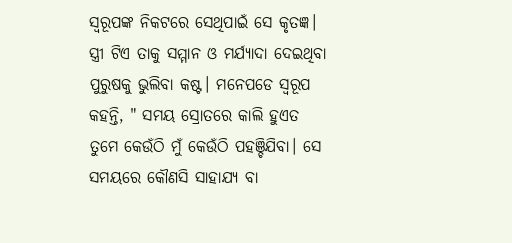ସ୍ୱରୂପଙ୍କ ନିକଟରେ ସେଥିପାଇଁ ସେ କୃତଜ୍ଞ। ସ୍ତ୍ରୀ ଟିଏ ତାକୁ ସମ୍ମାନ ଓ ମର୍ଯ୍ୟାଦା ଦେଇଥିବା ପୁରୁଷକୁ ଭୁଲିବା କଷ୍ଟ। ମନେପଡେ ସ୍ୱରୂପ କହନ୍ତି, " ସମୟ ସ୍ରୋତରେ କାଲି ହୁଏତ ତୁମେ କେଉଁଠି ମୁଁ କେଉଁଠି ପହଞ୍ଚିଯିବା। ସେ ସମୟରେ କୌଣସି ସାହାଯ୍ୟ ବା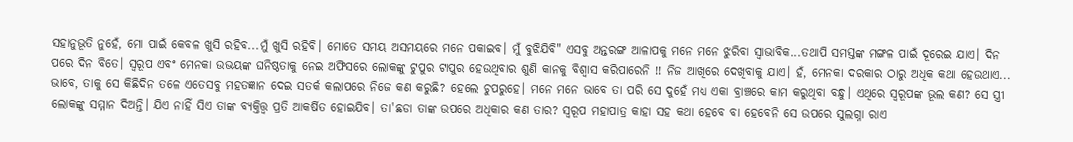ସହାନୁଭୂତି ନୁହେଁ, ମୋ ପାଇଁ କେବଳ ଖୁସି ରହିବ...ମୁଁ ଖୁସି ରହିବି। ମୋତେ ସମୟ ଅସମୟରେ ମନେ ପକାଇବ। ମୁଁ ବୁଝିଯିବି" ଏସବୁ ଅନ୍ତରଙ୍ଗ ଆଳାପକୁ ମନେ ମନେ ଝୁରିବା ସ୍ୱାଭାବିକ...ତଥାପି ସମସ୍ତଙ୍କ ମଙ୍ଗଳ ପାଇଁ ଦୂରେଇ ଯାଏ। ଦିନ ପରେ ଦିନ ବିତେ। ସ୍ୱରୂପ ଏବଂ ମେନକା ଉଭୟଙ୍କ ଘନିଷ୍ଠତାକୁ ନେଇ ଅଫିସରେ ଲୋକଙ୍କୁ ଟୁପୁର ଟାପୁର ହେଉଥିବାର ଶୁଣି କାନକୁ ବିଶ୍ୱାସ କରିପାରେନି !! ନିଜ ଆଖିରେ ଦେଖିବାକୁ ଯାଏ। ହଁ, ମେନକା ଦରକାର ଠାରୁ ଅଧିକ କଥା ହେଉଥାଏ... ଭାବେ, ତାକୁ ସେ କିଛିଦିନ ତଳେ ଏତେସବୁ ମହତଜ୍ଞାନ ଦେଇ ସତର୍କ କଲାପରେ ନିଜେ କଣ କରୁଛି? ହେଲେ ଚୁପରୁହେ। ମନେ ମନେ ଭାବେ ତା ପରି ସେ ଦୁହେଁ ମଧ୍ୟ ଏକା ବ୍ରାଞ୍ଚରେ କାମ କରୁଥିବା ବନ୍ଧୁ। ଏଥିରେ ସ୍ୱରୂପଙ୍କ ଭୂଲ କଣ? ସେ ସ୍ତ୍ରୀ ଲୋକଙ୍କୁ ସମ୍ମାନ ଦିଅନ୍ତି। ଯିଏ ନାହିଁ ସିଏ ତାଙ୍କ ବ୍ୟକ୍ତିତ୍ତ୍ୱ ପ୍ରତି ଆକର୍ଷିତ ହୋଇଯିବ। ତା'ଛଡା ତାଙ୍କ ଉପରେ ଅଧିକାର କଣ ତାର? ସ୍ୱରୂପ ମହାପାତ୍ର କାହା ସହ କଥା ହେବେ ବା ହେବେନି ସେ ଉପରେ ସୁଲଗ୍ନା ରାଏ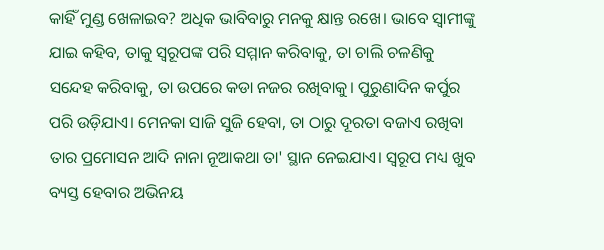କାହିଁ ମୁଣ୍ଡ ଖେଳାଇବ? ଅଧିକ ଭାବିବାରୁ ମନକୁ କ୍ଷାନ୍ତ ରଖେ। ଭାବେ ସ୍ୱାମୀଙ୍କୁ ଯାଇ କହିବ, ତାକୁ ସ୍ୱରୂପଙ୍କ ପରି ସମ୍ମାନ କରିବାକୁ, ତା ଚାଲି ଚଳଣିକୁ ସନ୍ଦେହ କରିବାକୁ, ତା ଉପରେ କଡା ନଜର ରଖିବାକୁ। ପୁରୁଣାଦିନ କର୍ପୁର ପରି ଉଡ଼ିଯାଏ। ମେନକା ସାଜି ସୁଜି ହେବା, ତା ଠାରୁ ଦୂରତା ବଜାଏ ରଖିବା ତାର ପ୍ରମୋସନ ଆଦି ନାନା ନୂଆକଥା ତା' ସ୍ଥାନ ନେଇଯାଏ। ସ୍ୱରୂପ ମଧ୍ୟ ଖୁବ ବ୍ୟସ୍ତ ହେବାର ଅଭିନୟ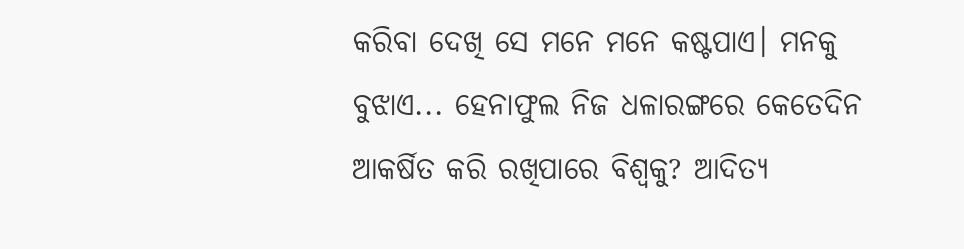କରିବା ଦେଖି ସେ ମନେ ମନେ କଷ୍ଟପାଏ। ମନକୁ ବୁଝାଏ... ହେନାଫୁଲ ନିଜ ଧଳାରଙ୍ଗରେ କେତେଦିନ ଆକର୍ଷିତ କରି ରଖିପାରେ ବିଶ୍ୱକୁ? ଆଦିତ୍ୟ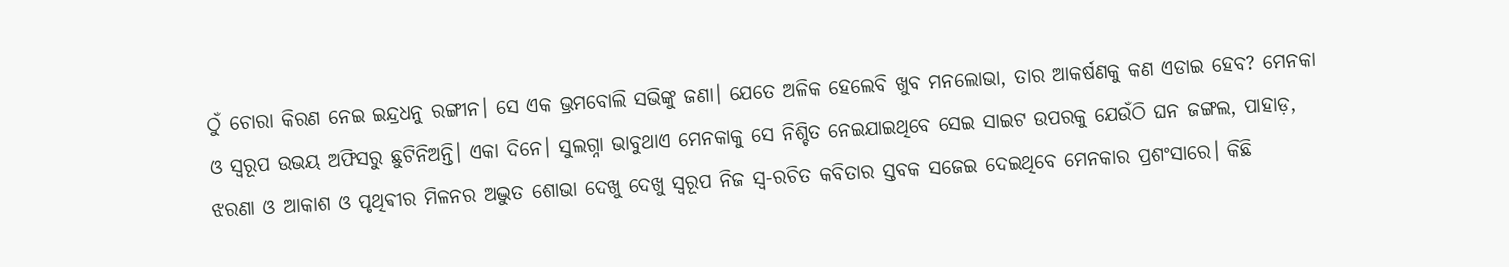ଠୁଁ ଚୋରା କିରଣ ନେଇ ଇନ୍ଦ୍ରଧନୁ ରଙ୍ଗୀନ। ସେ ଏକ ଭ୍ରମବୋଲି ସଭିଙ୍କୁ ଜଣା। ଯେତେ ଅଳିକ ହେଲେବି ଖୁବ ମନଲୋଭା, ତାର ଆକର୍ଷଣକୁ କଣ ଏଡାଇ ହେବ? ମେନକା ଓ ସ୍ୱରୂପ ଉଭୟ ଅଫିସରୁ ଛୁଟିନିଅନ୍ତି। ଏକା ଦିନେ। ସୁଲଗ୍ନା ଭାବୁଥାଏ ମେନକାକୁ ସେ ନିଶ୍ଚିତ ନେଇଯାଇଥିବେ ସେଇ ସାଇଟ ଉପରକୁ ଯେଉଁଠି ଘନ ଜଙ୍ଗଲ, ପାହାଡ଼, ଝରଣା ଓ ଆକାଶ ଓ ପୃଥିଵୀର ମିଳନର ଅଦ୍ଭୁତ ଶୋଭା ଦେଖୁ ଦେଖୁ ସ୍ୱରୂପ ନିଜ ସ୍ୱ-ରଚିତ କବିତାର ସ୍ତବକ ସଜେଇ ଦେଇଥିବେ ମେନକାର ପ୍ରଶଂସାରେ। କିଛି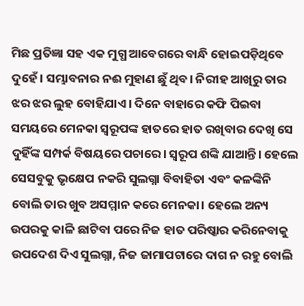ମିଛ ପ୍ରତିଜ୍ଞା ସହ ଏକ ମୁଗ୍ଧ ଆବେଗରେ ବାନ୍ଧି ହୋଇପଡ଼ିଥିବେ ଦୁହେଁ। ସମ୍ଭାବନାର ନଈ ମୁହାଣ ଛୁଁ ଥିବ। ନିରୀହ ଆଖିରୁ ତାର ଝର ଝର ଲୁହ ବୋହିଯାଏ। ଦିନେ ବାହାରେ କଫି ପିଇବା ସମୟରେ ମେନକା ସ୍ୱରୂପଙ୍କ ହାତରେ ହାତ ରଖିବାର ଦେଖି ସେ ଦୁହିଁଙ୍କ ସମ୍ପର୍କ ବିଷୟରେ ପଚାରେ। ସ୍ୱରୂପ ଶଙ୍କି ଯାଆନ୍ତି। ହେଲେ ସେସବୁକୁ ଭୃକ୍ଷେପ ନକରି ସୁଲଗ୍ନା ବିବାହିତା ଏବଂ କଳଙ୍କିନି ବୋଲି ତାର ଖୁବ ଅସମ୍ମାନ କରେ ମେନକା। ହେଲେ ଅନ୍ୟ ଉପରକୁ କାଳି ଛାଟିବା ପରେ ନିଜ ହାତ ପରିଷ୍କାର କରିନେବାକୁ ଉପଦେଶ ଦିଏ ସୁଲଗ୍ନା, ନିଜ ଜାମାପଟାରେ ଦାଗ ନ ରହୁ ବୋଲି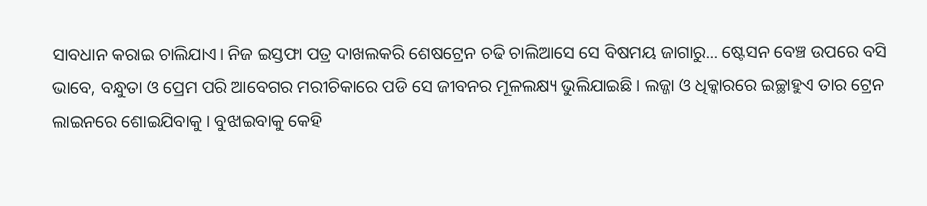ସାବଧାନ କରାଇ ଚାଲିଯାଏ। ନିଜ ଇସ୍ତଫା ପତ୍ର ଦାଖଲକରି ଶେଷଟ୍ରେନ ଚଢି ଚାଲିଆସେ ସେ ବିଷମୟ ଜାଗାରୁ... ଷ୍ଟେସନ ବେଞ୍ଚ ଉପରେ ବସି ଭାବେ, ବନ୍ଧୁତା ଓ ପ୍ରେମ ପରି ଆବେଗର ମରୀଚିକାରେ ପଡି ସେ ଜୀବନର ମୂଳଲକ୍ଷ୍ୟ ଭୁଲିଯାଇଛି। ଲଜ୍ଜା ଓ ଧିକ୍କାରରେ ଇଚ୍ଛାହୁଏ ତାର ଟ୍ରେନ ଲାଇନରେ ଶୋଇଯିବାକୁ। ବୁଝାଇବାକୁ କେହି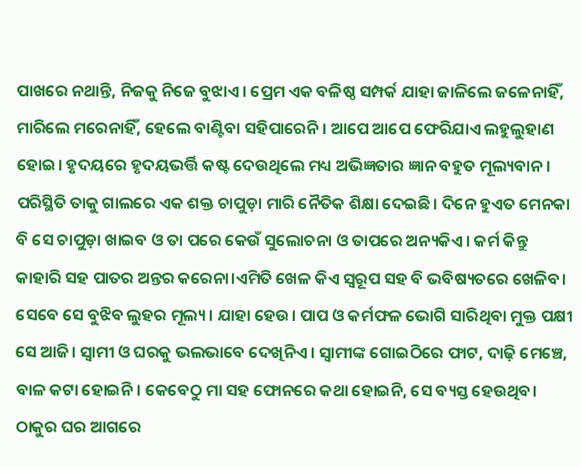ପାଖରେ ନଥାନ୍ତି, ନିଜକୁ ନିଜେ ବୁଝାଏ। ପ୍ରେମ ଏକ ବଳିଷ୍ଠ ସମ୍ପର୍କ ଯାହା ଜାଳିଲେ ଜଳେନାହିଁ, ମାରିଲେ ମରେନାହିଁ, ହେଲେ ବାଣ୍ଟିବା ସହିପାରେନି। ଆପେ ଆପେ ଫେରିଯାଏ ଲହୁଲୁହାଣ ହୋଇ। ହୃଦୟରେ ହୃଦୟଭର୍ତ୍ତି କଷ୍ଟ ଦେଉଥିଲେ ମଧ୍ୟ ଅଭିଜ୍ଞତାର ଜ୍ଞାନ ବହୁତ ମୂଲ୍ୟବାନ। ପରିସ୍ଥିତି ତାକୁ ଗାଲରେ ଏକ ଶକ୍ତ ଚାପୁଡ଼ା ମାରି ନୈତିକ ଶିକ୍ଷା ଦେଇଛି। ଦିନେ ହୁଏତ ମେନକା ବି ସେ ଚାପୁଡ଼ା ଖାଇବ ଓ ତା ପରେ କେଉଁ ସୁଲୋଚନା ଓ ତାପରେ ଅନ୍ୟକିଏ। କର୍ମ କିନ୍ତୁ କାହାରି ସହ ପାତର ଅନ୍ତର କରେନା।ଏମିତି ଖେଳ କିଏ ସ୍ୱରୂପ ସହ ବି ଭବିଷ୍ୟତରେ ଖେଳିବ। ସେବେ ସେ ବୁଝିବ ଲୁହର ମୂଲ୍ୟ। ଯାହା ହେଉ। ପାପ ଓ କର୍ମଫଳ ଭୋଗି ସାରିଥିବା ମୁକ୍ତ ପକ୍ଷୀ ସେ ଆଜି। ସ୍ୱାମୀ ଓ ଘରକୁ ଭଲଭାବେ ଦେଖିନିଏ। ସ୍ୱାମୀଙ୍କ ଗୋଇଠିରେ ଫାଟ, ଦାଢ଼ି ମେଞ୍ଚେ, ବାଳ କଟା ହୋଇନି। କେବେଠୁ ମା ସହ ଫୋନରେ କଥା ହୋଇନି, ସେ ବ୍ୟସ୍ତ ହେଉଥିବ। ଠାକୁର ଘର ଆଗରେ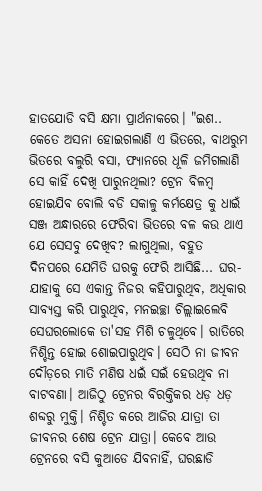ହାତଯୋଡି ବସି କ୍ଷମା ପ୍ରାର୍ଥନାକରେ। "ଇଶ.. କେତେ ଅସନା ହୋଇଗଲାଣି ଏ ଭିତରେ, ବାଥରୁମ ଭିତରେ ବଲୁରି ବସା, ଫ୍ୟାନରେ ଧୂଳି ଜମିଗଲାଣି ସେ କାହିଁ ଦେଖି ପାରୁନଥିଲା? ଟ୍ରେନ ବିଳମ୍ବ ହୋଇଯିବ ବୋଲି ବଡି ସକାଳୁ କର୍ମକ୍ଷେତ୍ର କୁ ଧାଇଁ ସଞ୍ଜ ଅନ୍ଧାରରେ ଫେରିବା ଭିତରେ ବଳ କଉ ଥାଏ ଯେ ସେସବୁ ଦେଖିବ? ଲାଗୁଥିଲା, ବହୁତ ଦିନପରେ ଯେମିତି ଘରକୁ ଫେରି ଆସିଛି... ଘର- ଯାହାକୁ ସେ ଏକାନ୍ତ ନିଜର କହିପାରୁଥିବ, ଅଧିକାର ସାବ୍ୟସ୍ତ କରି ପାରୁଥିବ, ମନଇଚ୍ଛା ଚିଲ୍ଲାଇଲେବି ସେଘରଲୋକେ ତା'ସହ ମିଶି ଚଳୁଥିବେ। ରାତିରେ ନିଶ୍ଚିନ୍ତ ହୋଇ ଶୋଇପାରୁଥିବ। ସେଠି ନା ଜୀବନ ଦୌଡ଼ରେ ମାତି ମଣିଷ ଧଇଁ ସଇଁ ହେଉଥିବ ନା ବାଟବଣା। ଆଜିଠୁ ଟ୍ରେନର ବିରକ୍ତିକର ଧଡ଼ ଧଡ଼ ଶବ୍ଦରୁ ମୁକ୍ତି। ନିଶ୍ଚିତ କରେ ଆଜିର ଯାତ୍ରା ତା ଜୀବନର ଶେଷ ଟ୍ରେନ ଯାତ୍ରା। କେବେ ଆଉ ଟ୍ରେନରେ ବସି କୁଆଡେ ଯିବନାହିଁ, ଘରଛାଡି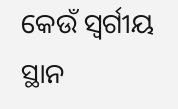କେଉଁ ସ୍ବର୍ଗୀୟ ସ୍ଥାନ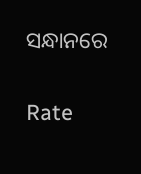ସନ୍ଧାନରେ


Rate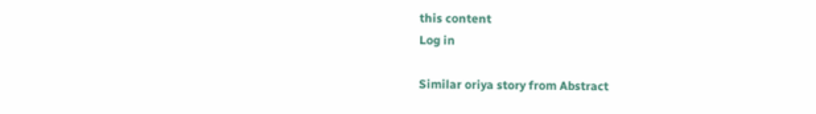this content
Log in

Similar oriya story from Abstract